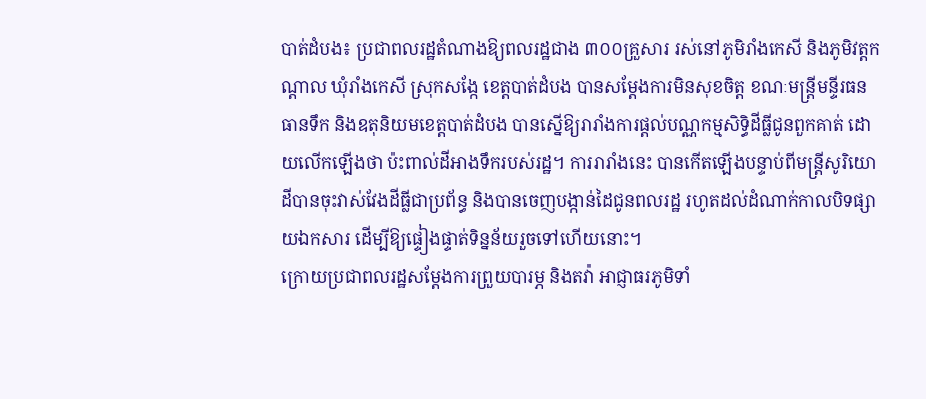បាត់ដំបង៖ ប្រជាពលរដ្ឋតំណាងឱ្យពលរដ្ឋជាង ៣០០គ្រួសារ រស់នៅភូមិរាំងកេសី និងភូមិវត្តកណ្តាល ឃុំរាំងកេសី ស្រុកសង្កែ ខេត្តបាត់ដំបង បានសម្តែងការមិនសុខចិត្ត ខណៈមន្រ្តីមន្ទីរធនធានទឹក និងឧតុនិយមខេត្តបាត់ដំបង បានស្នើឱ្យរារាំងការផ្តល់បណ្ណកម្មសិទ្ធិដីធ្លីជូនពួកគាត់ ដោយលើកឡើងថា ប៉ះពាល់ដីអាងទឹករបស់រដ្ឋ។ ការរារាំងនេះ បានកើតឡើងបន្ទាប់ពីមន្រ្តីសូរិយោដីបានចុះវាស់វែងដីធ្លីជាប្រព័ន្ធ និងបានចេញបង្កាន់ដៃជូនពលរដ្ឋ រហូតដល់ដំណាក់កាលបិទផ្សាយឯកសារ ដើម្បីឱ្យផ្ទៀងផ្ទាត់ទិន្នន័យរួចទៅហើយនោះ។
ក្រោយប្រជាពលរដ្ឋសម្តែងការព្រួយបារម្ភ និងតវ៉ា អាជ្ញាធរភូមិទាំ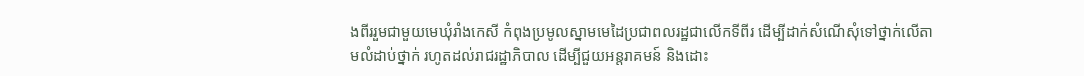ងពីររួមជាមួយមេឃុំរាំងកេសី កំពុងប្រមូលស្នាមមេដៃប្រជាពលរដ្ឋជាលើកទីពីរ ដើម្បីដាក់សំណើសុំទៅថ្នាក់លើតាមលំដាប់ថ្នាក់ រហូតដល់រាជរដ្ឋាភិបាល ដើម្បីជួយអន្តរាគមន៍ និងដោះ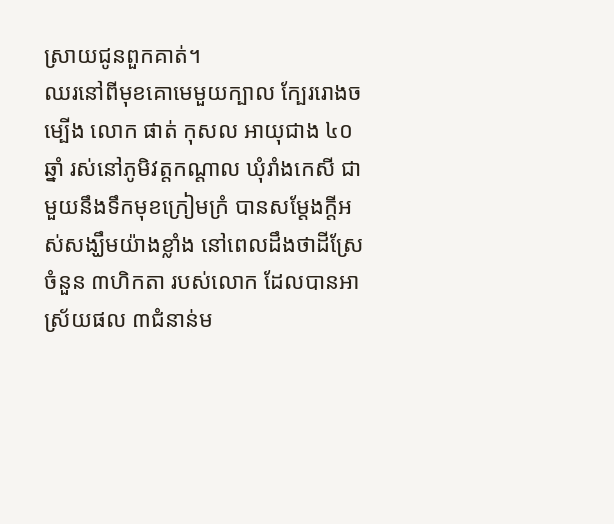ស្រាយជូនពួកគាត់។
ឈរនៅពីមុខគោមេមួយក្បាល ក្បែររោងចម្បើង លោក ផាត់ កុសល អាយុជាង ៤០ឆ្នាំ រស់នៅភូមិវត្តកណ្តាល ឃុំរាំងកេសី ជាមួយនឹងទឹកមុខក្រៀមក្រំ បានសម្តែងក្តីអស់សង្ឃឹមយ៉ាងខ្លាំង នៅពេលដឹងថាដីស្រែចំនួន ៣ហិកតា របស់លោក ដែលបានអាស្រ័យផល ៣ជំនាន់ម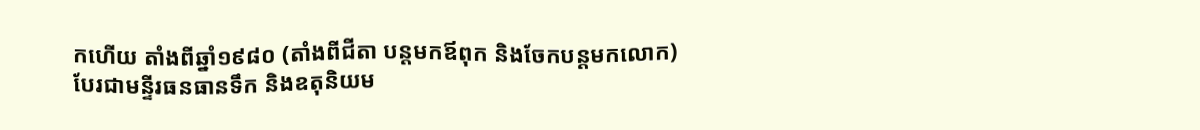កហើយ តាំងពីឆ្នាំ១៩៨០ (តាំងពីជីតា បន្តមកឪពុក និងចែកបន្តមកលោក) បែរជាមន្ទីរធនធានទឹក និងឧតុនិយម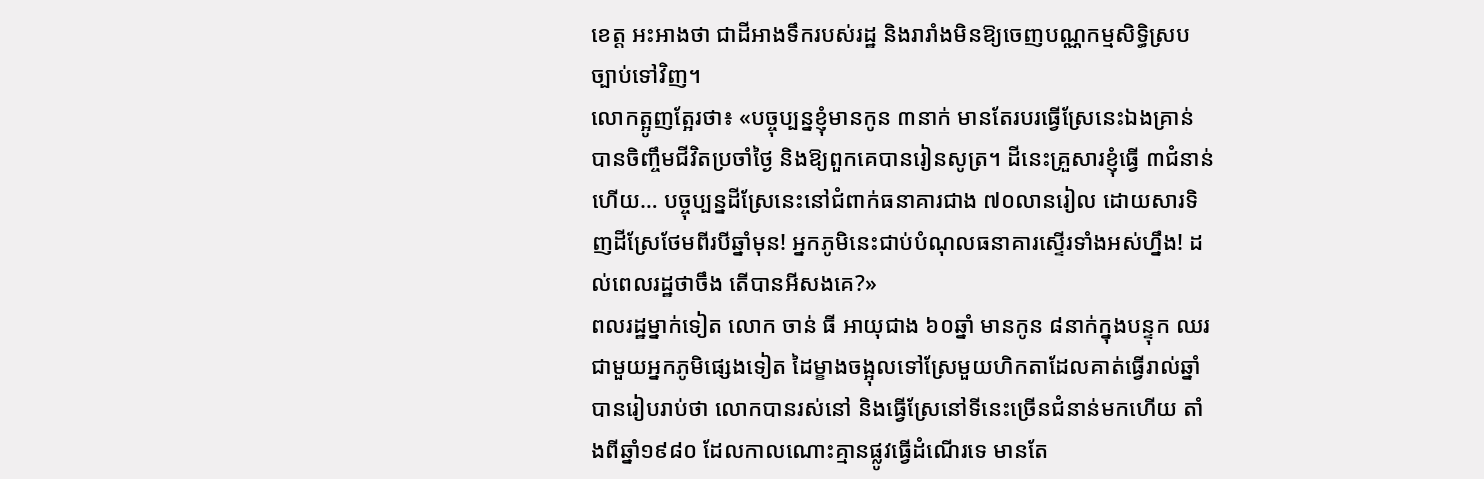ខេត្ត អះអាងថា ជាដីអាងទឹករបស់រដ្ឋ និងរារាំងមិនឱ្យចេញបណ្ណកម្មសិទ្ធិស្របច្បាប់ទៅវិញ។
លោកត្អូញត្អែរថា៖ «បច្ចុប្បន្នខ្ញុំមានកូន ៣នាក់ មានតែរបរធ្វើស្រែនេះឯងគ្រាន់បានចិញ្ចឹមជីវិតប្រចាំថ្ងៃ និងឱ្យពួកគេបានរៀនសូត្រ។ ដីនេះគ្រួសារខ្ញុំធ្វើ ៣ជំនាន់ហើយ… បច្ចុប្បន្នដីស្រែនេះនៅជំពាក់ធនាគារជាង ៧០លានរៀល ដោយសារទិញដីស្រែថែមពីរបីឆ្នាំមុន! អ្នកភូមិនេះជាប់បំណុលធនាគារស្ទើរទាំងអស់ហ្នឹង! ដល់ពេលរដ្ឋថាចឹង តើបានអីសងគេ?»
ពលរដ្ឋម្នាក់ទៀត លោក ចាន់ ធី អាយុជាង ៦០ឆ្នាំ មានកូន ៨នាក់ក្នុងបន្ទុក ឈរជាមួយអ្នកភូមិផ្សេងទៀត ដៃម្ខាងចង្អុលទៅស្រែមួយហិកតាដែលគាត់ធ្វើរាល់ឆ្នាំ បានរៀបរាប់ថា លោកបានរស់នៅ និងធ្វើស្រែនៅទីនេះច្រើនជំនាន់មកហើយ តាំងពីឆ្នាំ១៩៨០ ដែលកាលណោះគ្មានផ្លូវធ្វើដំណើរទេ មានតែ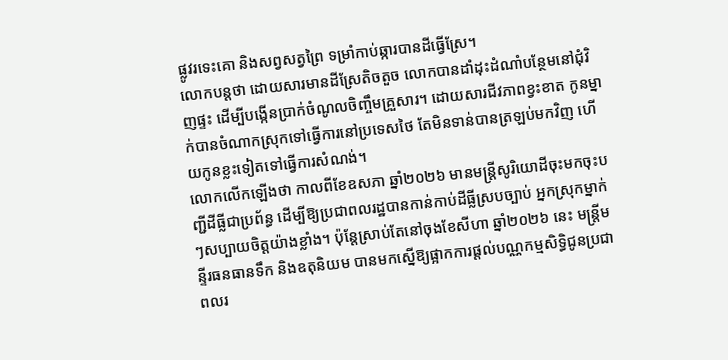ផ្លូវរទេះគោ និងសព្វសត្វព្រៃ ទម្រាំកាប់ឆ្ការបានដីធ្វើស្រែ។
លោកបន្តថា ដោយសារមានដីស្រែតិចតួច លោកបានដាំដុះដំណាំបន្ថែមនៅជុំវិញផ្ទះ ដើម្បីបង្កើនប្រាក់ចំណូលចិញ្ចឹមគ្រួសារ។ ដោយសារជីវភាពខ្វះខាត កូនម្នាក់បានចំណាកស្រុកទៅធ្វើការនៅប្រទេសថៃ តែមិនទាន់បានត្រឡប់មកវិញ ហើយកូនខ្លះទៀតទៅធ្វើការសំណង់។
លោកលើកឡើងថា កាលពីខែឧសភា ឆ្នាំ២០២៦ មានមន្រ្តីសូរិយោដីចុះមកចុះបញ្ជីដីធ្លីជាប្រព័ន្ធ ដើម្បីឱ្យប្រជាពលរដ្ឋបានកាន់កាប់ដីធ្លីស្របច្បាប់ អ្នកស្រុកម្នាក់ៗសប្បាយចិត្តយ៉ាងខ្លាំង។ ប៉ុន្តែស្រាប់តែនៅចុងខែសីហា ឆ្នាំ២០២៦ នេះ មន្រ្តីមន្ទីរធនធានទឹក និងឧតុនិយម បានមកស្នើឱ្យផ្អាកការផ្តល់បណ្ណកម្មសិទ្ធិជូនប្រជាពលរ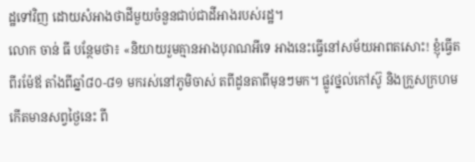ដ្ឋទៅវិញ ដោយសំអាងថាដីមួយចំនួនជាប់ជាដីអាងរបស់រដ្ឋ។
លោក ចាន់ ធី បន្ថែមថា៖ «និយាយរួមគ្មានអាងបុរាណអីទេ អាងនេះធ្វើនៅសម័យអាពតសោះ! ខ្ញុំធ្វើតពីរម៉ែឪ តាំងពីឆ្នាំ៨០-៨១ មករស់នៅភូមិចាស់ តពីដូនតាពីមុនៗមក។ ផ្លូវថ្នល់កៅស៊ូ និងក្រួសក្រហមកើតមានសព្វថ្ងៃនេះ ពី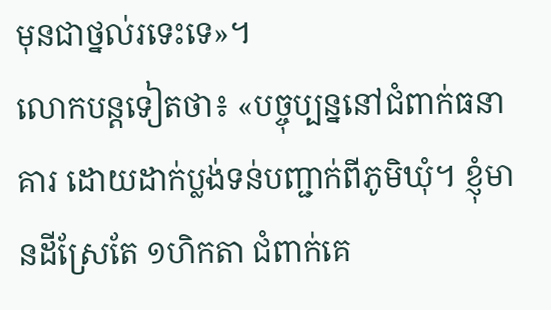មុនជាថ្នល់រទេះទេ»។
លោកបន្តទៀតថា៖ «បច្ចុប្បន្ននៅជំពាក់ធនាគារ ដោយដាក់ប្លង់ទន់បញ្ជាក់ពីភូមិឃុំ។ ខ្ញុំមានដីស្រែតែ ១ហិកតា ជំពាក់គេ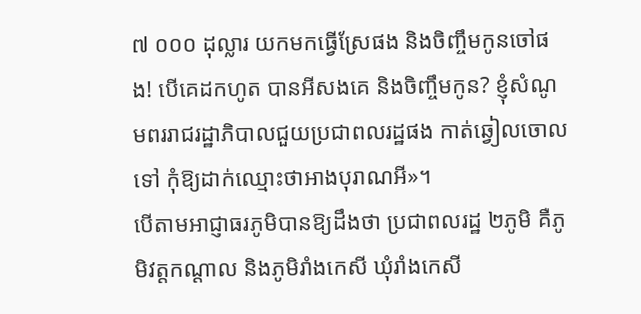៧ ០០០ ដុល្លារ យកមកធ្វើស្រែផង និងចិញ្ចឹមកូនចៅផង! បើគេដកហូត បានអីសងគេ និងចិញ្ចឹមកូន? ខ្ញុំសំណូមពររាជរដ្ឋាភិបាលជួយប្រជាពលរដ្ឋផង កាត់ឆ្វៀលចោលទៅ កុំឱ្យដាក់ឈ្មោះថាអាងបុរាណអី»។
បើតាមអាជ្ញាធរភូមិបានឱ្យដឹងថា ប្រជាពលរដ្ឋ ២ភូមិ គឺភូមិវត្តកណ្តាល និងភូមិរាំងកេសី ឃុំរាំងកេសី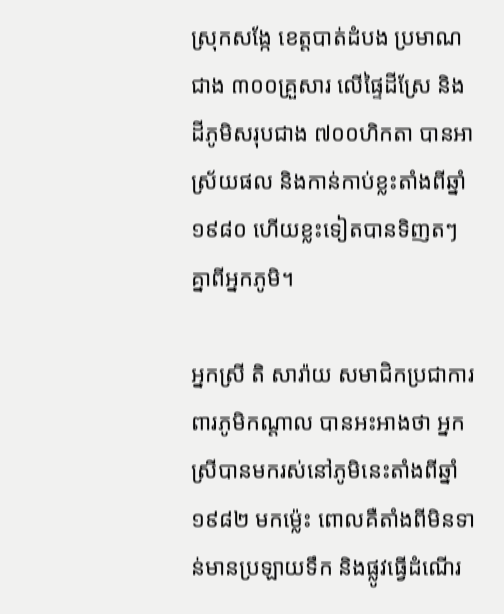ស្រុកសង្កែ ខេត្តបាត់ដំបង ប្រមាណជាង ៣០០គ្រួសារ លើផ្ទៃដីស្រែ និងដីភូមិសរុបជាង ៧០០ហិកតា បានអាស្រ័យផល និងកាន់កាប់ខ្លះតាំងពីឆ្នាំ១៩៨០ ហើយខ្លះទៀតបានទិញតៗគ្នាពីអ្នកភូមិ។

អ្នកស្រី តិ សារ៉ាយ សមាជិកប្រជាការពារភូមិកណ្តាល បានអះអាងថា អ្នកស្រីបានមករស់នៅភូមិនេះតាំងពីឆ្នាំ១៩៨២ មកម៉្លេះ ពោលគឺតាំងពីមិនទាន់មានប្រឡាយទឹក និងផ្លូវធ្វើដំណើរ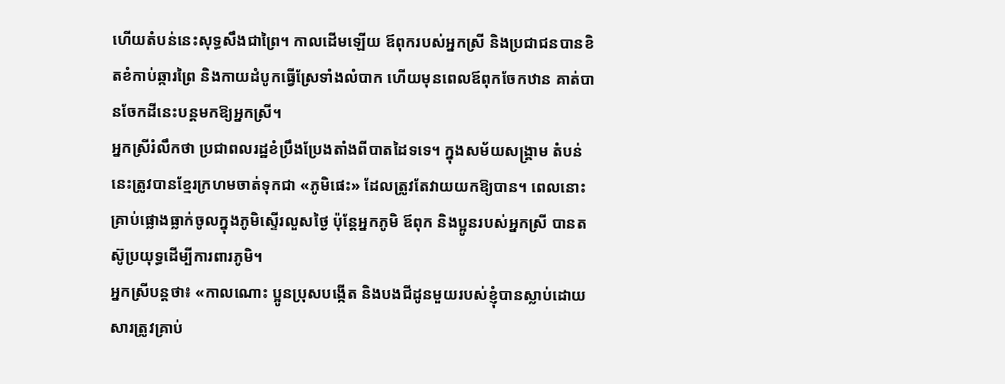ហើយតំបន់នេះសុទ្ធសឹងជាព្រៃ។ កាលដើមឡើយ ឪពុករបស់អ្នកស្រី និងប្រជាជនបានខិតខំកាប់ឆ្ការព្រៃ និងកាយដំបូកធ្វើស្រែទាំងលំបាក ហើយមុនពេលឪពុកចែកឋាន គាត់បានចែកដីនេះបន្តមកឱ្យអ្នកស្រី។
អ្នកស្រីរំលឹកថា ប្រជាពលរដ្ឋខំប្រឹងប្រែងតាំងពីបាតដៃទទេ។ ក្នុងសម័យសង្គ្រាម តំបន់នេះត្រូវបានខ្មែរក្រហមចាត់ទុកជា «ភូមិផេះ» ដែលត្រូវតែវាយយកឱ្យបាន។ ពេលនោះ គ្រាប់ផ្លោងធ្លាក់ចូលក្នុងភូមិស្ទើរលួសថ្ងៃ ប៉ុន្តែអ្នកភូមិ ឪពុក និងប្អូនរបស់អ្នកស្រី បានតស៊ូប្រយុទ្ធដើម្បីការពារភូមិ។
អ្នកស្រីបន្តថា៖ «កាលណោះ ប្អូនប្រុសបង្កើត និងបងជីដូនមួយរបស់ខ្ញុំបានស្លាប់ដោយសារត្រូវគ្រាប់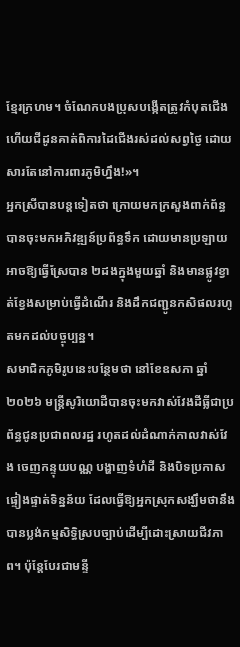ខ្មែរក្រហម។ ចំណែកបងប្រុសបង្កើតត្រូវកំបុតជើង ហើយជីដូនគាត់ពិការដៃជើងរស់ដល់សព្វថ្ងៃ ដោយសារតែនៅការពារភូមិហ្នឹង!»។
អ្នកស្រីបានបន្តទៀតថា ក្រោយមកក្រសួងពាក់ព័ន្ធបានចុះមកអភិវឌ្ឍន៍ប្រព័ន្ធទឹក ដោយមានប្រឡាយអាចឱ្យធ្វើស្រែបាន ២ដងក្នុងមួយឆ្នាំ និងមានផ្លូវខ្វាត់ខ្វែងសម្រាប់ធ្វើដំណើរ និងដឹកជញ្ជូនកសិផលរហូតមកដល់បច្ចុប្បន្ន។
សមាជិកភូមិរូបនេះបន្ថែមថា នៅខែឧសភា ឆ្នាំ២០២៦ មន្រ្តីសូរិយោដីបានចុះមកវាស់វែងដីធ្លីជាប្រព័ន្ធជូនប្រជាពលរដ្ឋ រហូតដល់ដំណាក់កាលវាស់វែង ចេញកន្ទុយបណ្ណ បង្ហាញទំហំដី និងបិទប្រកាសផ្ទៀងផ្ទាត់ទិន្នន័យ ដែលធ្វើឱ្យអ្នកស្រុកសង្ឃឹមថានឹងបានប្លង់កម្មសិទ្ធិស្របច្បាប់ដើម្បីដោះស្រាយជីវភាព។ ប៉ុន្តែបែរជាមន្ទី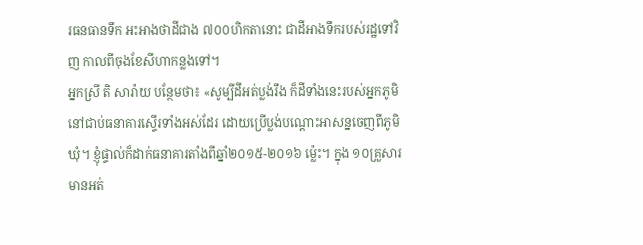រធនធានទឹក អះអាងថាដីជាង ៧០០ហិកតានោះ ជាដីអាងទឹករបស់រដ្ឋទៅវិញ កាលពីចុងខែសីហាកន្លងទៅ។
អ្នកស្រី តិ សារ៉ាយ បន្ថែមថា៖ «សូម្បីដីអត់ប្លង់រឹង ក៏ដីទាំងនេះរបស់អ្នកភូមិនៅជាប់ធនាគារស្ទើរទាំងអស់ដែរ ដោយប្រើប្លង់បណ្តោះអាសន្នចេញពីភូមិឃុំ។ ខ្ញុំផ្ទាល់ក៏ដាក់ធនាគារតាំងពីឆ្នាំ២០១៥-២០១៦ ម្ល៉េះ។ ក្នុង ១០គ្រួសារ មានអត់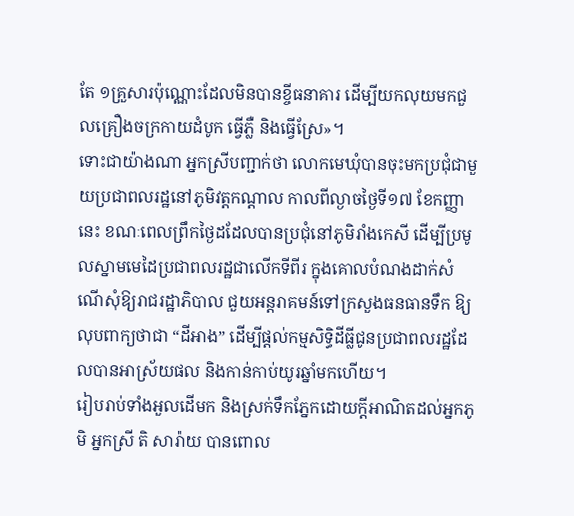តែ ១គ្រួសារប៉ុណ្ណោះដែលមិនបានខ្ចីធនាគារ ដើម្បីយកលុយមកជួលគ្រឿងចក្រកាយដំបូក ធ្វើភ្លឺ និងធ្វើស្រែ»។
ទោះជាយ៉ាងណា អ្នកស្រីបញ្ជាក់ថា លោកមេឃុំបានចុះមកប្រជុំជាមួយប្រជាពលរដ្ឋនៅភូមិវត្តកណ្តាល កាលពីល្ងាចថ្ងៃទី១៧ ខែកញ្ញា នេះ ខណៈពេលព្រឹកថ្ងៃដដែលបានប្រជុំនៅភូមិរាំងកេសី ដើម្បីប្រមូលស្នាមមេដៃប្រជាពលរដ្ឋជាលើកទីពីរ ក្នុងគោលបំណងដាក់សំណើសុំឱ្យរាជរដ្ឋាភិបាល ជួយអន្តរាគមន៍ទៅក្រសួងធនធានទឹក ឱ្យលុបពាក្យថាជា “ដីអាង” ដើម្បីផ្តល់កម្មសិទ្ធិដីធ្លីជូនប្រជាពលរដ្ឋដែលបានអាស្រ័យផល និងកាន់កាប់យូរឆ្នាំមកហើយ។
រៀបរាប់ទាំងអួលដើមក និងស្រក់ទឹកភ្នែកដោយក្តីអាណិតដល់អ្នកភូមិ អ្នកស្រី តិ សារ៉ាយ បានពោល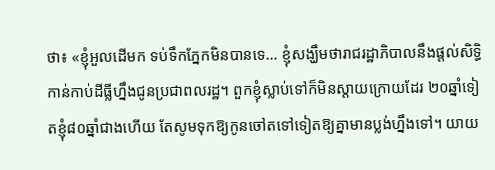ថា៖ «ខ្ញុំអួលដើមក ទប់ទឹកភ្នែកមិនបានទេ… ខ្ញុំសង្ឃឹមថារាជរដ្ឋាភិបាលនឹងផ្តល់សិទ្ធិកាន់កាប់ដីធ្លីហ្នឹងជូនប្រជាពលរដ្ឋ។ ពួកខ្ញុំស្លាប់ទៅក៏មិនស្តាយក្រោយដែរ ២០ឆ្នាំទៀតខ្ញុំ៨០ឆ្នាំជាងហើយ តែសូមទុកឱ្យកូនចៅតទៅទៀតឱ្យគ្នាមានប្លង់ហ្នឹងទៅ។ យាយ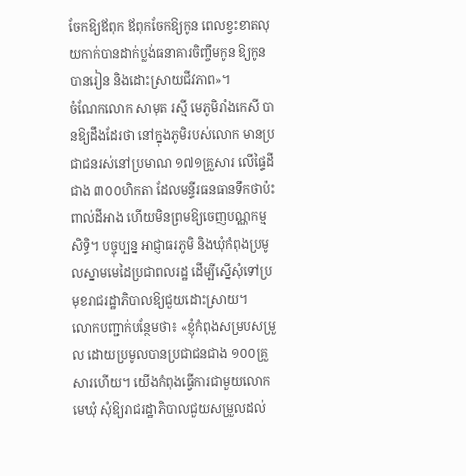ចែកឱ្យឪពុក ឪពុកចែកឱ្យកូន ពេលខ្វះខាតលុយកាក់បានដាក់ប្លង់ធនាគារចិញ្ចឹមកូន ឱ្យកូនបានរៀន និងដោះស្រាយជីវភាព»។
ចំណែកលោក សាមុត រស្មី មេភូមិរាំងកេសី បានឱ្យដឹងដែរថា នៅក្នុងភូមិរបស់លោក មានប្រជាជនរស់នៅប្រមាណ ១៧១គ្រួសារ លើផ្ទៃដីជាង ៣០០ហិកតា ដែលមន្ទីរធនធានទឹកថាប៉ះពាល់ដីអាង ហើយមិនព្រមឱ្យចេញបណ្ណកម្មសិទ្ធិ។ បច្ចុប្បន្ន អាជ្ញាធរភូមិ និងឃុំកំពុងប្រមូលស្នាមមេដៃប្រជាពលរដ្ឋ ដើម្បីស្នើសុំទៅប្រមុខរាជរដ្ឋាភិបាលឱ្យជួយដោះស្រាយ។
លោកបញ្ជាក់បន្ថែមថា៖ «ខ្ញុំកំពុងសម្របសម្រួល ដោយប្រមូលបានប្រជាជនជាង ១០០គ្រួសារហើយ។ យើងកំពុងធ្វើការជាមួយលោកមេឃុំ សុំឱ្យរាជរដ្ឋាភិបាលជួយសម្រួលដល់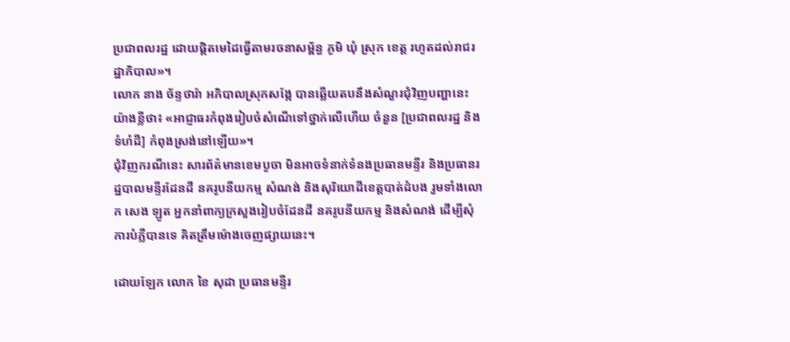ប្រជាពលរដ្ឋ ដោយផ្តិតមេដៃធ្វើតាមរចនាសម្ព័ន្ធ ភូមិ ឃុំ ស្រុក ខេត្ត រហូតដល់រាជរដ្ឋាភិបាល»។
លោក នាង ច័ន្ទថារ៉ា អភិបាលស្រុកសង្កែ បានឆ្លើយតបនឹងសំណួរជុំវិញបញ្ហានេះយ៉ាងខ្លីថា៖ «អាជ្ញាធរកំពុងរៀបចំសំណើទៅថ្នាក់លើហើយ ចំនួន [ប្រជាពលរដ្ឋ និងទំហំដី] កំពុងស្រង់នៅឡើយ»។
ជុំវិញករណីនេះ សារព័ត៌មានខេមបូចា មិនអាចទំនាក់ទំនងប្រធានមន្ទីរ និងប្រធានរដ្ឋបាលមន្ទីរដែនដី នគរូបនីយកម្ម សំណង់ និងសុរិយោដីខេត្តបាត់ដំបង រួមទាំងលោក សេង ឡូត អ្នកនាំពាក្យក្រសួងរៀបចំដែនដី នគរូបនីយកម្ម និងសំណង់ ដើម្បីសុំការបំភ្លឺបានទេ គិតត្រឹមម៉ោងចេញផ្សាយនេះ។

ដោយឡែក លោក ខៃ សុដា ប្រធានមន្ទីរ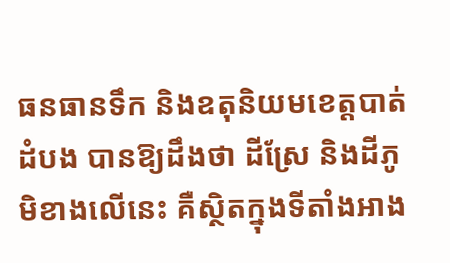ធនធានទឹក និងឧតុនិយមខេត្តបាត់ដំបង បានឱ្យដឹងថា ដីស្រែ និងដីភូមិខាងលើនេះ គឺស្ថិតក្នុងទីតាំងអាង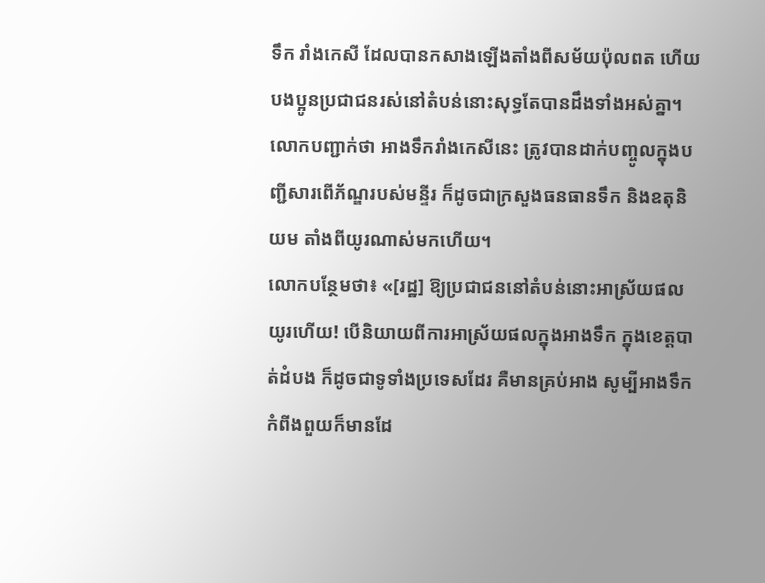ទឹក រាំងកេសី ដែលបានកសាងឡើងតាំងពីសម័យប៉ុលពត ហើយបងប្អូនប្រជាជនរស់នៅតំបន់នោះសុទ្ធតែបានដឹងទាំងអស់គ្នា។
លោកបញ្ជាក់ថា អាងទឹករាំងកេសីនេះ ត្រូវបានដាក់បញ្ចូលក្នុងបញ្ជីសារពើភ័ណ្ឌរបស់មន្ទីរ ក៏ដូចជាក្រសួងធនធានទឹក និងឧតុនិយម តាំងពីយូរណាស់មកហើយ។
លោកបន្ថែមថា៖ «[រដ្ឋ] ឱ្យប្រជាជននៅតំបន់នោះអាស្រ័យផលយូរហើយ! បើនិយាយពីការអាស្រ័យផលក្នុងអាងទឹក ក្នុងខេត្តបាត់ដំបង ក៏ដូចជាទូទាំងប្រទេសដែរ គឺមានគ្រប់អាង សូម្បីអាងទឹកកំពីងពួយក៏មានដែ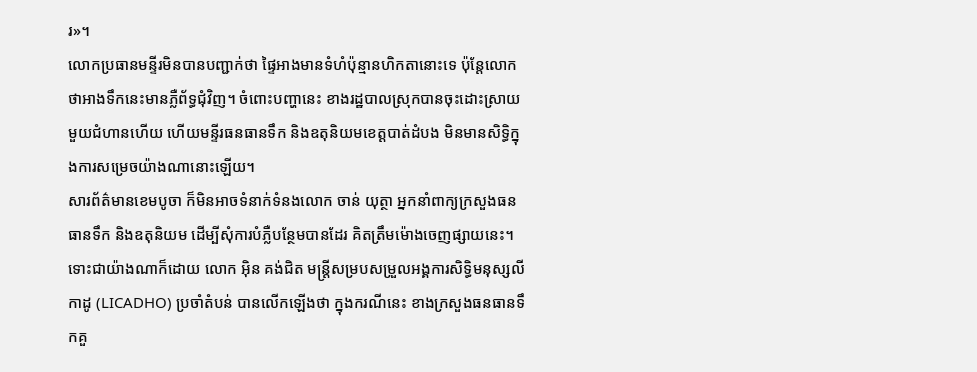រ»។
លោកប្រធានមន្ទីរមិនបានបញ្ជាក់ថា ផ្ទៃអាងមានទំហំប៉ុន្មានហិកតានោះទេ ប៉ុន្តែលោកថាអាងទឹកនេះមានភ្លឺព័ទ្ធជុំវិញ។ ចំពោះបញ្ហានេះ ខាងរដ្ឋបាលស្រុកបានចុះដោះស្រាយមួយជំហានហើយ ហើយមន្ទីរធនធានទឹក និងឧតុនិយមខេត្តបាត់ដំបង មិនមានសិទ្ធិក្នុងការសម្រេចយ៉ាងណានោះឡើយ។
សារព័ត៌មានខេមបូចា ក៏មិនអាចទំនាក់ទំនងលោក ចាន់ យុត្ថា អ្នកនាំពាក្យក្រសួងធនធានទឹក និងឧតុនិយម ដើម្បីសុំការបំភ្លឺបន្ថែមបានដែរ គិតត្រឹមម៉ោងចេញផ្សាយនេះ។
ទោះជាយ៉ាងណាក៏ដោយ លោក អ៊ិន គង់ជិត មន្រ្តីសម្របសម្រួលអង្គការសិទ្ធិមនុស្សលីកាដូ (LICADHO) ប្រចាំតំបន់ បានលើកឡើងថា ក្នុងករណីនេះ ខាងក្រសួងធនធានទឹកគួ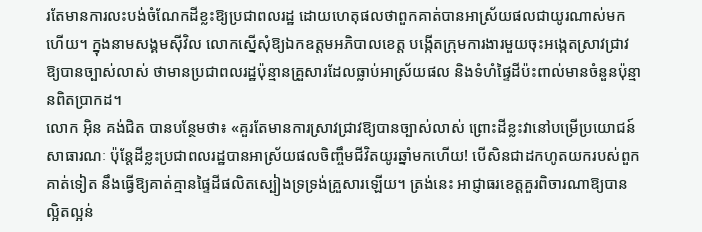រតែមានការលះបង់ចំណែកដីខ្លះឱ្យប្រជាពលរដ្ឋ ដោយហេតុផលថាពួកគាត់បានអាស្រ័យផលជាយូរណាស់មកហើយ។ ក្នុងនាមសង្គមស៊ីវិល លោកស្នើសុំឱ្យឯកឧត្តមអភិបាលខេត្ត បង្កើតក្រុមការងារមួយចុះអង្កេតស្រាវជ្រាវឱ្យបានច្បាស់លាស់ ថាមានប្រជាពលរដ្ឋប៉ុន្មានគ្រួសារដែលធ្លាប់អាស្រ័យផល និងទំហំផ្ទៃដីប៉ះពាល់មានចំនួនប៉ុន្មានពិតប្រាកដ។
លោក អ៊ិន គង់ជិត បានបន្ថែមថា៖ «គួរតែមានការស្រាវជ្រាវឱ្យបានច្បាស់លាស់ ព្រោះដីខ្លះវានៅបម្រើប្រយោជន៍សាធារណៈ ប៉ុន្តែដីខ្លះប្រជាពលរដ្ឋបានអាស្រ័យផលចិញ្ចឹមជីវិតយូរឆ្នាំមកហើយ! បើសិនជាដកហូតយករបស់ពួកគាត់ទៀត នឹងធ្វើឱ្យគាត់គ្មានផ្ទៃដីផលិតស្បៀងទ្រទ្រង់គ្រួសារឡើយ។ ត្រង់នេះ អាជ្ញាធរខេត្តគួរពិចារណាឱ្យបានល្អិតល្អន់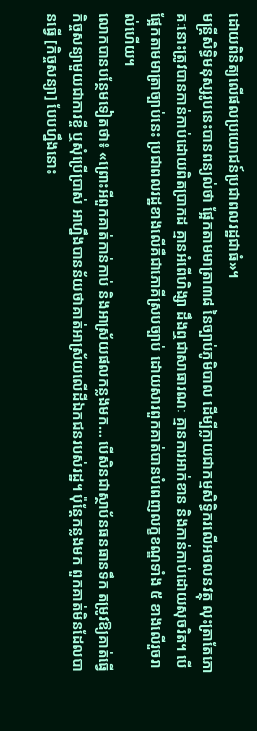ដោយពិនិត្យលើផលប្រយោជន៍ប្រជាពលរដ្ឋជាធំ»។
មន្ត្រីសិទ្ធិមនុស្សរូបនេះបានពន្យល់ថា ផ្អែកតាមមាត្រា៣៨ នៃច្បាប់ភូមិបាល ដើម្បីក្លាយជាកម្មសិទ្ធិករលើអចលនវត្ថុ លុះត្រាតែភោគៈនោះត្រូវបានកាន់កាប់ដោយពិតប្រាកដ គ្មានអំពើហិង្សា ដឹងឮជាសាធារណៈ គ្មានការអាក់ខាន និងកាន់កាប់ដោយសុចរិត។ បើផ្អែកតាមមាត្រាច្បាប់នេះ ប្រជាពលរដ្ឋខាងលើគឺជាភោគីស្របច្បាប់ ដោយសារពួកគាត់បានបំពេញលក្ខខណ្ឌទាំង ៥ ខាងលើរួចរាល់ហើយ។
លោកបានបន្ថែមទៀតថា៖ «ព្រោះអីពួកគាត់កាន់កាប់ និងអាស្រ័យផលកន្លងមក… បើសិនជាស្ថាប័នធនធានទឹក តម្រូវឱ្យគាត់ធ្វើកិច្ចសន្យាមួយជាការខ្ចី ឬសុំប្រើប្រាស់ អាហ្នឹងបានន័យថាគាត់អាស្រ័យលើដីឯកជនរបស់រដ្ឋ។ ប៉ុន្តែកន្លងមក ពួកគាត់មិនដែលបានធ្វើ [កិច្ចសន្យា] បែបហ្នឹងនោះ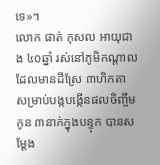ទេ»។
លោក ផាត់ កុសល អាយុជាង ៤០ឆ្នាំ រស់នៅភូមិកណ្តាល ដែលមានដីស្រែ ៣ហិកតា សម្រាប់បង្កបង្កើនផលចិញ្ចឹមកូន ៣នាក់ក្នុងបន្ទុក បានសម្តែង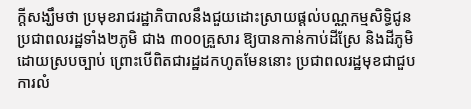ក្តីសង្ឃឹមថា ប្រមុខរាជរដ្ឋាភិបាលនឹងជួយដោះស្រាយផ្តល់បណ្ណកម្មសិទ្ធិជូនប្រជាពលរដ្ឋទាំង២ភូមិ ជាង ៣០០គ្រួសារ ឱ្យបានកាន់កាប់ដីស្រែ និងដីភូមិដោយស្របច្បាប់ ព្រោះបើពិតជារដ្ឋដកហូតមែននោះ ប្រជាពលរដ្ឋមុខជាជួបការលំ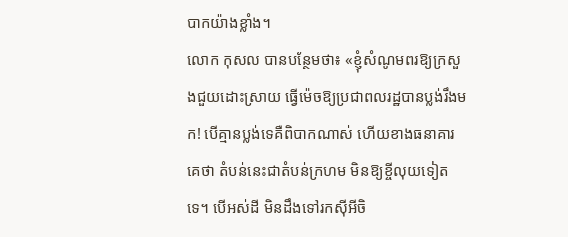បាកយ៉ាងខ្លាំង។
លោក កុសល បានបន្ថែមថា៖ «ខ្ញុំសំណូមពរឱ្យក្រសួងជួយដោះស្រាយ ធ្វើម៉េចឱ្យប្រជាពលរដ្ឋបានប្លង់រឹងមក! បើគ្មានប្លង់ទេគឺពិបាកណាស់ ហើយខាងធនាគារគេថា តំបន់នេះជាតំបន់ក្រហម មិនឱ្យខ្ចីលុយទៀតទេ។ បើអស់ដី មិនដឹងទៅរកស៊ីអីចិ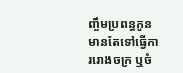ញ្ចឹមប្រពន្ធកូន មានតែទៅធ្វើការរោងចក្រ ឬចំ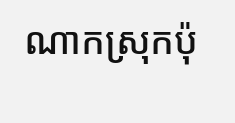ណាកស្រុកប៉ុ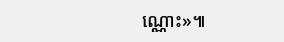ណ្ណោះ»៕